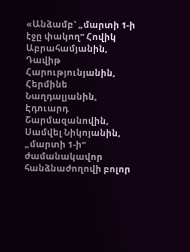«Անձամբ` „մարտի 1-ի էջը փակող“ Հովիկ Աբրահամյանին, Դավիթ Հարությունյանին, Հերմինե Նաղդալյանին, Էդուարդ Շարմազանովին, Սամվել Նիկոյանին, „մարտի 1-ի“ ժամանակավոր հանձնաժողովի բոլոր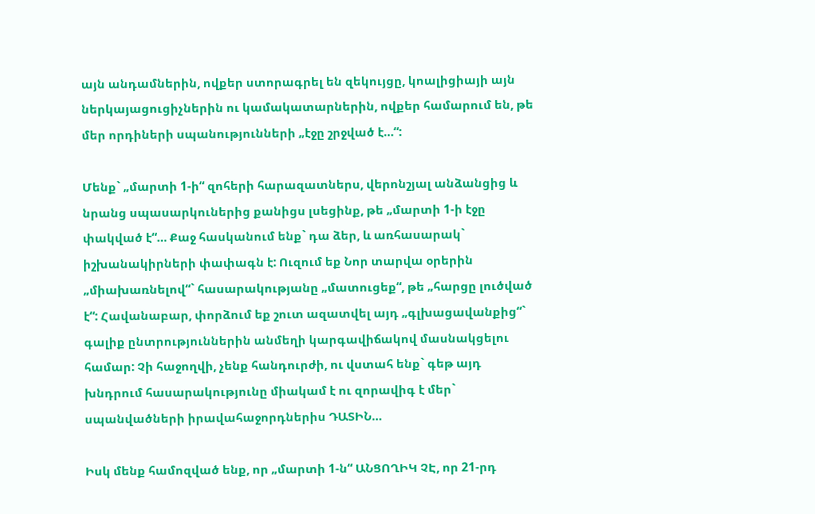այն անդամներին, ովքեր ստորագրել են զեկույցը, կոալիցիայի այն ներկայացուցիչներին ու կամակատարներին, ովքեր համարում են, թե մեր որդիների սպանությունների „էջը շրջված է…“:

Մենք` „մարտի 1-ի“ զոհերի հարազատներս, վերոնշյալ անձանցից և նրանց սպասարկուներից քանիցս լսեցինք, թե „մարտի 1-ի էջը փակված է“… Քաջ հասկանում ենք` դա ձեր, և առհասարակ` իշխանակիրների փափագն է: Ուզում եք Նոր տարվա օրերին „միախառնելով“` հասարակությանը „մատուցեք“, թե „հարցը լուծված է“: Հավանաբար, փորձում եք շուտ ազատվել այդ „գլխացավանքից“` գալիք ընտրություններին անմեղի կարգավիճակով մասնակցելու համար: Չի հաջողվի, չենք հանդուրժի, ու վստահ ենք` գեթ այդ խնդրում հասարակությունը միակամ է ու զորավիգ է մեր` սպանվածների իրավահաջորդներիս ԴԱՏԻՆ…

Իսկ մենք համոզված ենք, որ „մարտի 1-ն“ ԱՆՑՈՂԻԿ ՉԷ, որ 21-րդ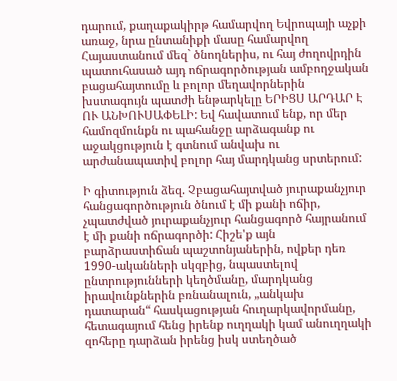դարում, քաղաքակիրթ համարվող Եվրոպայի աչքի առաջ, նրա ընտանիքի մասը համարվող Հայաստանում մեզ` ծնողներիս, ու հայ ժողովրդին պատուհասած այդ ոճրագործության ամբողջական բացահայտումը և բոլոր մեղավորներին խստագույն պատժի ենթարկելը ԵՐԻՑՍ ԱՐԴԱՐ Է ՈՒ ԱՆԽՈՒՍԱՓԵԼԻ: Եվ հավատում ենք, որ մեր համոզմունքն ու պահանջը արձագանք ու աջակցություն է գտնում անվախ ու արժանապատիվ բոլոր հայ մարդկանց սրտերում:

Ի գիտություն ձեզ. Չբացահայտված յուրաքանչյուր հանցագործություն ծնում է մի քանի ոճիր, չպատժված յուրաքանչյուր հանցագործ հայրանում է մի քանի ոճրագործի: Հիշե'ք այն բարձրաստիճան պաշտոնյաներին, ովքեր դեռ 1990-ականների սկզբից, նպաստելով ընտրությունների կեղծմանը, մարդկանց իրավունքներին բռնանալուն, „անկախ դատարան“ հասկացության հուղարկավորմանը, հետագայում հենց իրենք ուղղակի կամ անուղղակի զոհերը դարձան իրենց իսկ ստեղծած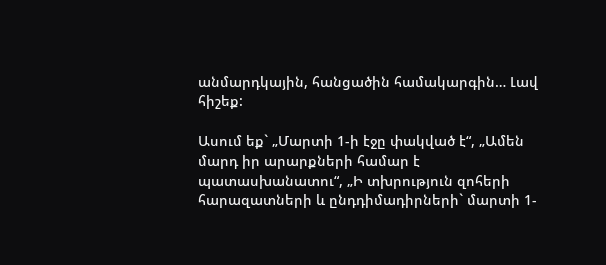անմարդկային, հանցածին համակարգին… Լավ հիշեք:

Ասում եք` „Մարտի 1-ի էջը փակված է“, „Ամեն մարդ իր արարքների համար է պատասխանատու“, „Ի տխրություն զոհերի հարազատների և ընդդիմադիրների` մարտի 1-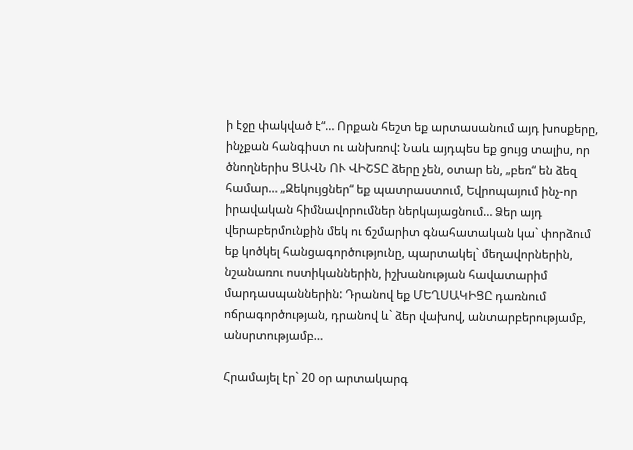ի էջը փակված է“… Որքան հեշտ եք արտասանում այդ խոսքերը, ինչքան հանգիստ ու անխռով: Նաև այդպես եք ցույց տալիս, որ ծնողներիս ՑԱՎՆ ՈՒ ՎԻՇՏԸ ձերը չեն, օտար են, „բեռ“ են ձեզ համար… „Զեկույցներ“ եք պատրաստում, Եվրոպայում ինչ-որ իրավական հիմնավորումներ ներկայացնում… Ձեր այդ վերաբերմունքին մեկ ու ճշմարիտ գնահատական կա` փորձում եք կոծկել հանցագործությունը, պարտակել` մեղավորներին, նշանառու ոստիկաններին, իշխանության հավատարիմ մարդասպաններին: Դրանով եք ՄԵՂՍԱԿԻՑԸ դառնում ոճրագործության, դրանով և` ձեր վախով, անտարբերությամբ, անսրտությամբ…

Հրամայել էր` 20 օր արտակարգ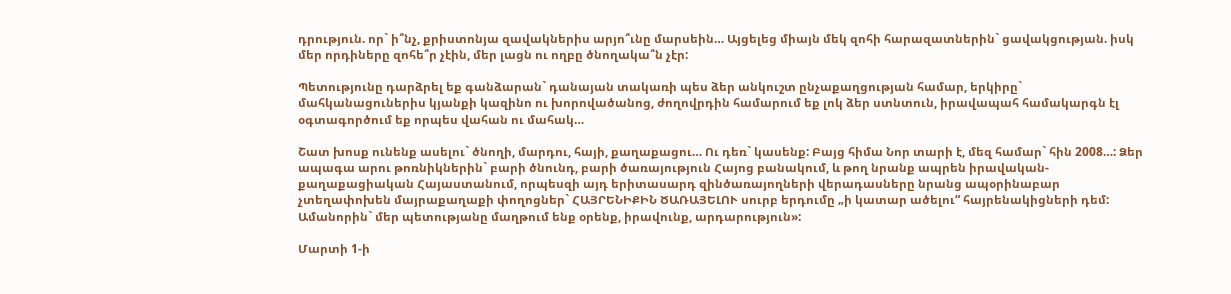դրություն. որ` ի՞նչ, քրիստոնյա զավակներիս արյո՞ւնը մարսեին… Այցելեց միայն մեկ զոհի հարազատներին` ցավակցության. իսկ մեր որդիները զոհե՞ր չէին, մեր լացն ու ողբը ծնողակա՞ն չէր:

Պետությունը դարձրել եք գանձարան` դանայան տակառի պես ձեր անկուշտ ընչաքաղցության համար, երկիրը` մահկանացուներիս կյանքի կազինո ու խորովածանոց, ժողովրդին համարում եք լոկ ձեր ստնտուն, իրավապահ համակարգն էլ օգտագործում եք որպես վահան ու մահակ…

Շատ խոսք ունենք ասելու` ծնողի, մարդու, հայի, քաղաքացու… Ու դեռ` կասենք: Բայց հիմա Նոր տարի է, մեզ համար` հին 2008…: Ձեր ապագա արու թոռնիկներին` բարի ծնունդ, բարի ծառայություն Հայոց բանակում, և թող նրանք ապրեն իրավական-քաղաքացիական Հայաստանում, որպեսզի այդ երիտասարդ զինծառայողների վերադասները նրանց ապօրինաբար չտեղափոխեն մայրաքաղաքի փողոցներ` ՀԱՅՐԵՆԻՔԻՆ ԾԱՌԱՅԵԼՈՒ սուրբ երդումը „ի կատար ածելու“ հայրենակիցների դեմ: Ամանորին` մեր պետությանը մաղթում ենք օրենք, իրավունք, արդարություն»:

Մարտի 1-ի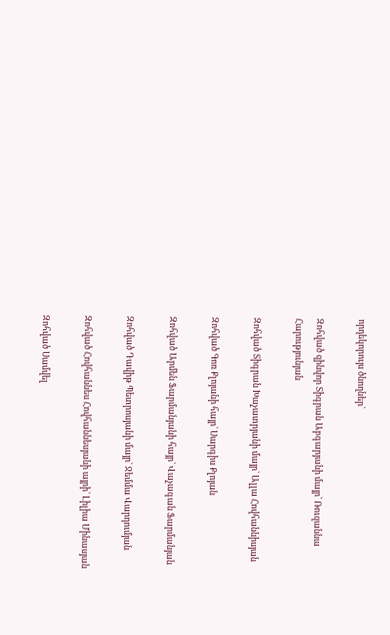որդեկորույս ծնողներ`

Զոհված զինվոր Տիգրան Աբգարյանի մայր` Ռուզաննա Հարությունյան

Զոհված Տիգրան Խաչատրյանի մայր` Ալլա Հովհաննիսյան

Զոհված Գոռ Քլոյանի հայր` Սարգիս Քլոյան

Զոհված Արմեն Ֆարմանյանի հայր` Վաչագան Ֆարմանյան

Զոհված Դավիթ Պետրոսյանի մայր` Ջեմմա Վարդումյան

Զոհված Հովհաննես Հովհաննեսյանի այրի` Լիլիա Մինասյան

Զոհված Սամվել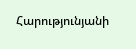Հարությունյանի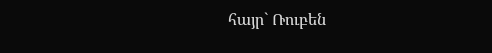հայր` Ռուբեն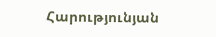Հարությունյան